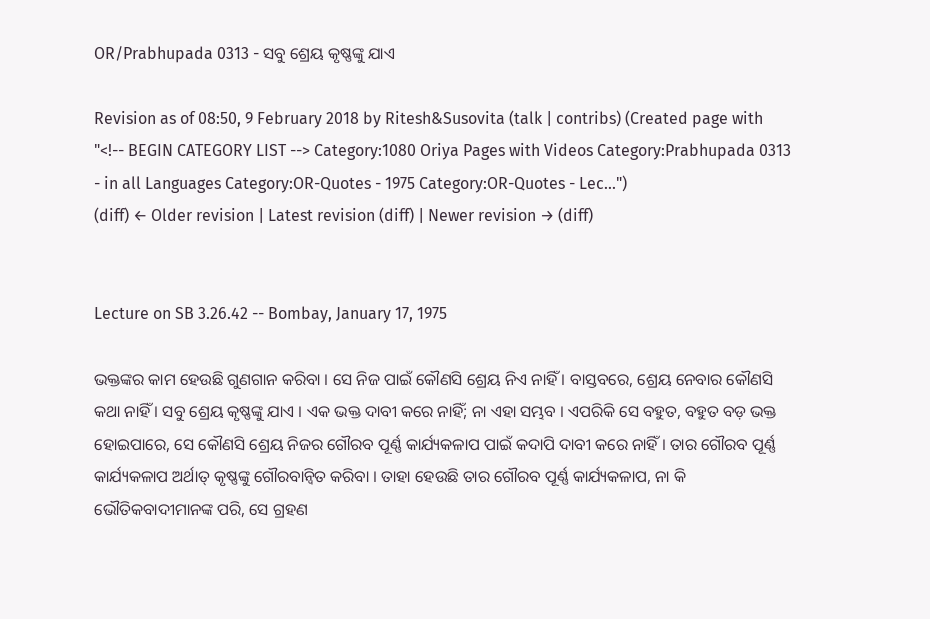OR/Prabhupada 0313 - ସବୁ ଶ୍ରେୟ କୃଷ୍ଣଙ୍କୁ ଯାଏ

Revision as of 08:50, 9 February 2018 by Ritesh&Susovita (talk | contribs) (Created page with "<!-- BEGIN CATEGORY LIST --> Category:1080 Oriya Pages with Videos Category:Prabhupada 0313 - in all Languages Category:OR-Quotes - 1975 Category:OR-Quotes - Lec...")
(diff) ← Older revision | Latest revision (diff) | Newer revision → (diff)


Lecture on SB 3.26.42 -- Bombay, January 17, 1975

ଭକ୍ତଙ୍କର କାମ ହେଉଛି ଗୁଣଗାନ କରିବା । ସେ ନିଜ ପାଇଁ କୌଣସି ଶ୍ରେୟ ନିଏ ନାହିଁ । ବାସ୍ତବରେ, ଶ୍ରେୟ ନେବାର କୌଣସି କଥା ନାହିଁ । ସବୁ ଶ୍ରେୟ କୃଷ୍ଣଙ୍କୁ ଯାଏ । ଏକ ଭକ୍ତ ଦାବୀ କରେ ନାହିଁ; ନା ଏହା ସମ୍ଭବ । ଏପରିକି ସେ ବହୁତ, ବହୁତ ବଡ଼ ଭକ୍ତ ହୋଇପାରେ, ସେ କୌଣସି ଶ୍ରେୟ ନିଜର ଗୌରବ ପୂର୍ଣ୍ଣ କାର୍ଯ୍ୟକଳାପ ପାଇଁ କଦାପି ଦାବୀ କରେ ନାହିଁ । ତାର ଗୌରବ ପୂର୍ଣ୍ଣ କାର୍ଯ୍ୟକଳାପ ଅର୍ଥାତ୍ କୃଷ୍ଣଙ୍କୁ ଗୌରବାନ୍ଵିତ କରିବା । ତାହା ହେଉଛି ତାର ଗୌରବ ପୂର୍ଣ୍ଣ କାର୍ଯ୍ୟକଳାପ, ନା କି ଭୌତିକବାଦୀମାନଙ୍କ ପରି, ସେ ଗ୍ରହଣ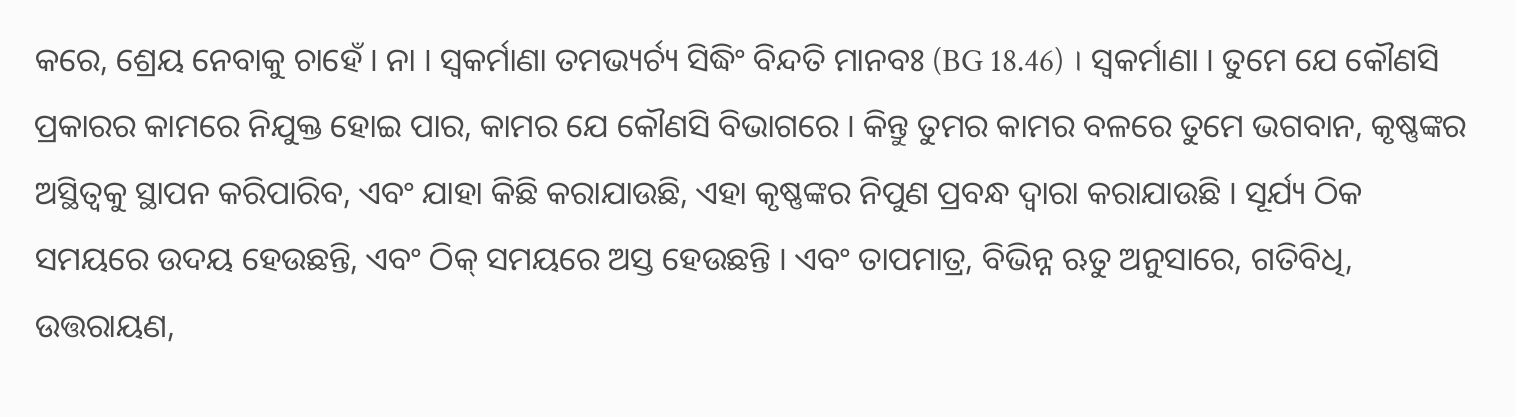କରେ, ଶ୍ରେୟ ନେବାକୁ ଚାହେଁ । ନା । ସ୍ଵକର୍ମାଣା ତମଭ୍ୟର୍ଚ୍ୟ ସିଦ୍ଧିଂ ବିନ୍ଦତି ମାନବଃ (BG 18.46) । ସ୍ଵକର୍ମାଣା । ତୁମେ ଯେ କୌଣସି ପ୍ରକାରର କାମରେ ନିଯୁକ୍ତ ହୋଇ ପାର, କାମର ଯେ କୌଣସି ବିଭାଗରେ । କିନ୍ତୁ ତୁମର କାମର ବଳରେ ତୁମେ ଭଗବାନ, କୃଷ୍ଣଙ୍କର ଅସ୍ଥିତ୍ଵକୁ ସ୍ଥାପନ କରିପାରିବ, ଏବଂ ଯାହା କିଛି କରାଯାଉଛି, ଏହା କୃଷ୍ଣଙ୍କର ନିପୁଣ ପ୍ରବନ୍ଧ ଦ୍ଵାରା କରାଯାଉଛି । ସୂର୍ଯ୍ୟ ଠିକ ସମୟରେ ଉଦୟ ହେଉଛନ୍ତି, ଏବଂ ଠିକ୍ ସମୟରେ ଅସ୍ତ ହେଉଛନ୍ତି । ଏବଂ ତାପମାତ୍ର, ବିଭିନ୍ନ ଋତୁ ଅନୁସାରେ, ଗତିବିଧି, ଉତ୍ତରାୟଣ,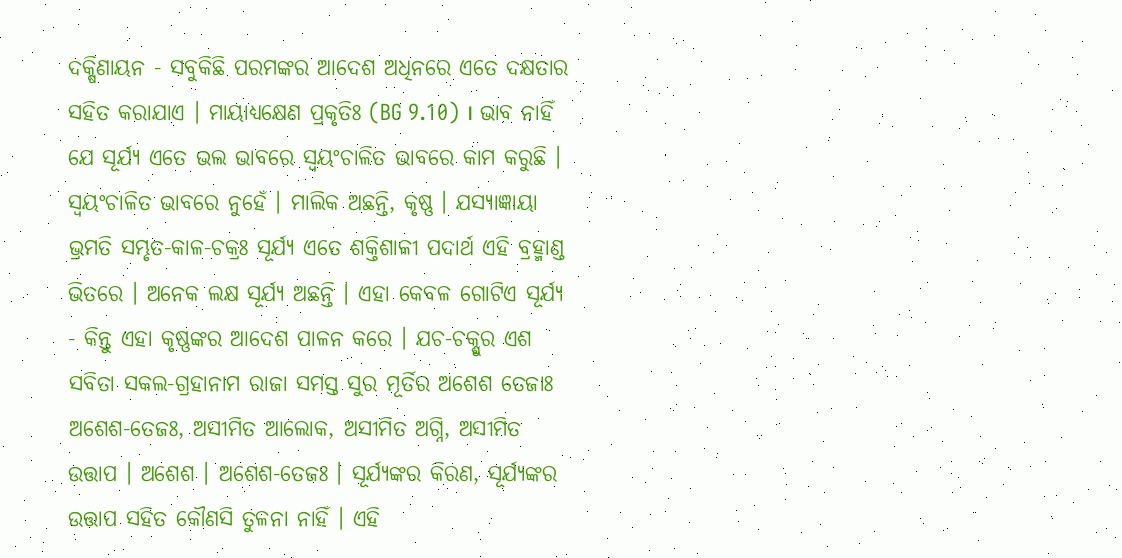ଦକ୍ଷିଣାୟନ - ସବୁକିଛି ପରମଙ୍କର ଆଦେଶ ଅଧିନରେ ଏତେ ଦକ୍ଷତାର ସହିତ କରାଯାଏ । ମାୟାଧ୍ୟକ୍ଷେଣ ପ୍ରକୃତିଃ (BG 9.10) । ଭାବ ନାହିଁ ଯେ ସୂର୍ଯ୍ୟ ଏତେ ଭଲ ଭାବରେ ସ୍ଵୟଂଚାଳିତ ଭାବରେ କାମ କରୁଛି । ସ୍ଵୟଂଚାଳିତ ଭାବରେ ନୁହେଁ । ମାଲିକ ଅଛନ୍ତି, କୃଷ୍ଣ । ଯସ୍ୟାଜ୍ଞାୟା ଭ୍ରମତି ସମ୍ଭୃତ-କାଳ-ଚକ୍ରଃ ସୂର୍ଯ୍ୟ ଏତେ ଶକ୍ତିଶାଳୀ ପଦାର୍ଥ ଏହି ବ୍ରହ୍ମାଣ୍ଡ ଭିତରେ । ଅନେକ ଲକ୍ଷ ସୂର୍ଯ୍ୟ ଅଛନ୍ତି । ଏହା କେବଳ ଗୋଟିଏ ସୂର୍ଯ୍ୟ - କିନ୍ତୁ ଏହା କୃଷ୍ଣଙ୍କର ଆଦେଶ ପାଳନ କରେ । ଯଚ-ଚକ୍ଶୁର ଏଶ ସବିତା ସକଲ-ଗ୍ରହାନାମ ରାଜା ସମସ୍ତ ସୁର ମୂର୍ତିର ଅଶେଶ ତେଜାଃ ଅଶେଶ-ତେଜଃ, ଅସୀମିତ ଆଲୋକ, ଅସୀମିତ ଅଗ୍ନି, ଅସୀମିତ ଉତ୍ତାପ । ଅଶେଶ । ଅଶେଶ-ତେଜଃ । ସୂର୍ଯ୍ୟଙ୍କର କିରଣ, ସୂର୍ଯ୍ୟଙ୍କର ଉତ୍ତାପ ସହିତ କୌଣସି ତୁଳନା ନାହିଁ । ଏହି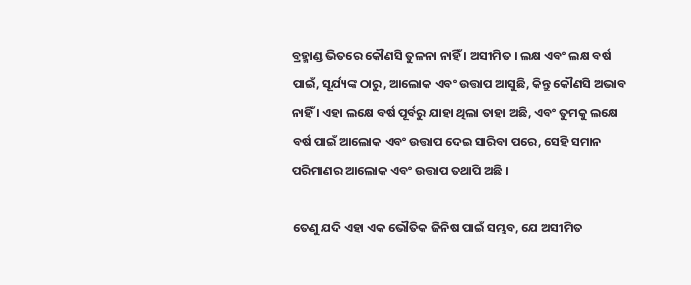ବ୍ରହ୍ମାଣ୍ଡ ଭିତରେ କୌଣସି ତୁଳନା ନାହିଁ । ଅସୀମିତ । ଲକ୍ଷ ଏବଂ ଲକ୍ଷ ବର୍ଷ ପାଇଁ, ସୂର୍ଯ୍ୟଙ୍କ ଠାରୁ, ଆଲୋକ ଏବଂ ଉତ୍ତାପ ଆସୁଛି, କିନ୍ତୁ କୌଣସି ଅଭାବ ନାହିଁ । ଏହା ଲକ୍ଷେ ବର୍ଷ ପୂର୍ବରୁ ଯାହା ଥିଲା ତାହା ଅଛି, ଏବଂ ତୁମକୁ ଲକ୍ଷେ ବର୍ଷ ପାଇଁ ଆଲୋକ ଏବଂ ଉତ୍ତାପ ଦେଇ ସାରିବା ପରେ, ସେହି ସମାନ ପରିମାଣର ଆଲୋକ ଏବଂ ଉତ୍ତାପ ତଥାପି ଅଛି ।

ତେଣୁ ଯଦି ଏହା ଏକ ଭୌତିକ ଜିନିଷ ପାଇଁ ସମ୍ଭବ, ଯେ ଅସୀମିତ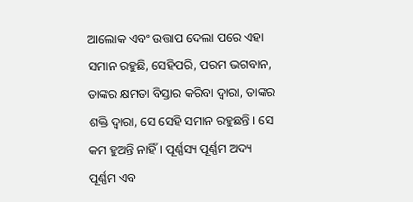ଆଲୋକ ଏବଂ ଉତ୍ତାପ ଦେଲା ପରେ ଏହା ସମାନ ରହୁଛି, ସେହିପରି, ପରମ ଭଗବାନ, ତାଙ୍କର କ୍ଷମତା ବିସ୍ତାର କରିବା ଦ୍ଵାରା, ତାଙ୍କର ଶକ୍ତି ଦ୍ଵାରା, ସେ ସେହି ସମାନ ରହୁଛନ୍ତି । ସେ କମ ହୁଅନ୍ତି ନାହିଁ । ପୂର୍ଣ୍ଣସ୍ୟ ପୂର୍ଣ୍ଣମ ଅଦ୍ୟ ପୂର୍ଣ୍ଣମ ଏବ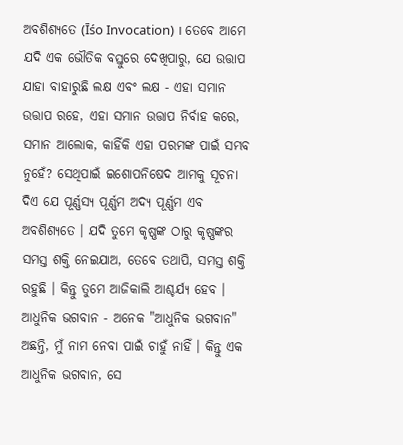ଅବଶିଶ୍ୟତେ (Īśo Invocation) । ତେବେ ଆମେ ଯଦି ଏକ ଭୌତିକ ବସ୍ତୁରେ ଦେଖିପାରୁ, ଯେ ଉତ୍ତାପ ଯାହା ବାହାରୁଛି ଲକ୍ଷ ଏବଂ ଲକ୍ଷ - ଏହା ସମାନ ଉତ୍ତାପ ରହେ, ଏହା ସମାନ ଉତ୍ତାପ ନିର୍ବାହ କରେ, ସମାନ ଆଲୋକ, କାହିଁକି ଏହା ପରମଙ୍କ ପାଇଁ ସମ୍ଭବ ନୁହେଁ? ସେଥିପାଇଁ ଇଶୋପନିଷେଦ ଆମକୁ ସୂଚନା ଦିଏ ଯେ ପୂର୍ଣ୍ଣସ୍ୟ ପୂର୍ଣ୍ଣମ ଅଦ୍ୟ ପୂର୍ଣ୍ଣମ ଏବ ଅବଶିଶ୍ୟତେ । ଯଦି ତୁମେ କୃଷ୍ଣଙ୍କ ଠାରୁ କୃଷ୍ଣଙ୍କର ସମସ୍ତ ଶକ୍ତି ନେଇଯାଅ, ତେବେ ତଥାପି, ସମସ୍ତ ଶକ୍ତି ରହୁଛି । କିନ୍ତୁ ତୁମେ ଆଜିକାଲି ଆଶ୍ଚର୍ଯ୍ୟ ହେବ । ଆଧୁନିକ ଭଗବାନ - ଅନେକ "ଆଧୁନିକ ଭଗବାନ" ଅଛନ୍ତି, ମୁଁ ନାମ ନେବା ପାଇଁ ଚାହୁଁ ନାହିଁ । କିନ୍ତୁ ଏକ ଆଧୁନିକ ଭଗବାନ, ସେ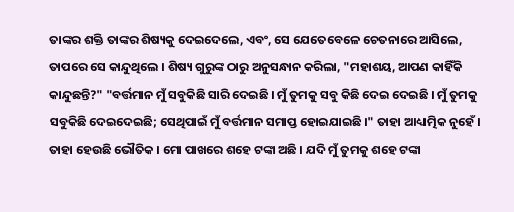ତାଙ୍କର ଶକ୍ତି ତାଙ୍କର ଶିଷ୍ୟକୁ ଦେଇଦେଲେ, ଏବଂ, ସେ ଯେତେବେଳେ ଚେତନାରେ ଆସିଲେ, ତାପରେ ସେ କାନ୍ଦୁଥିଲେ । ଶିଷ୍ୟ ଗୁରୁଙ୍କ ଠାରୁ ଅନୁସନ୍ଧାନ କରିଲା, "ମହାଶୟ, ଆପଣ କାହିଁକି କାନ୍ଦୁଛନ୍ତି?" "ବର୍ତ୍ତମାନ ମୁଁ ସବୁକିଛି ସାରି ଦେଇଛି । ମୁଁ ତୁମକୁ ସବୁ କିଛି ଦେଇ ଦେଇଛି । ମୁଁ ତୁମକୁ ସବୁକିଛି ଦେଇଦେଇଛି; ସେଥିପାଇଁ ମୁଁ ବର୍ତ୍ତମାନ ସମାପ୍ତ ହୋଇଯାଇଛି ।" ତାହା ଆଧ୍ୟାତ୍ମିକ ନୁହେଁ । ତାହା ହେଉଛି ଭୌତିକ । ମୋ ପାଖରେ ଶହେ ଟଙ୍କା ଅଛି । ଯଦି ମୁଁ ତୁମକୁ ଶହେ ଟଙ୍କା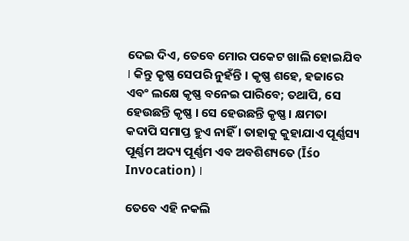ଦେଇ ଦିଏ, ତେବେ ମୋର ପକେଟ ଖାଲି ହୋଇଯିବ । କିନ୍ତୁ କୃଷ୍ଣ ସେପରି ନୁହଁନ୍ତି । କୃଷ୍ଣ ଶହେ, ହଜାରେ ଏବଂ ଲକ୍ଷେ କୃଷ୍ଣ ବନେଇ ପାରିବେ; ତଥାପି, ସେ ହେଉଛନ୍ତି କୃଷ୍ଣ । ସେ ହେଉଛନ୍ତି କୃଷ୍ଣ । କ୍ଷମତା କଦାପି ସମାପ୍ତ ହୁଏ ନାହିଁ । ତାହାକୁ କୁହାଯାଏ ପୂର୍ଣ୍ଣସ୍ୟ ପୂର୍ଣ୍ଣମ ଅଦ୍ୟ ପୂର୍ଣ୍ଣମ ଏବ ଅବଶିଶ୍ୟତେ (Īśo Invocation) ।

ତେବେ ଏହି ନକଲି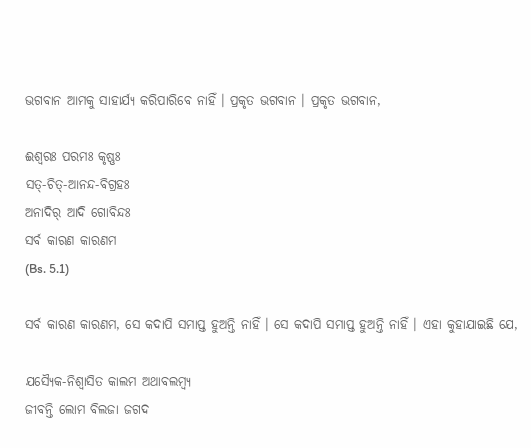ଭଗବାନ ଆମକୁ ସାହାର୍ଯ୍ୟ କରିପାରିବେ ନାହିଁ । ପ୍ରକୃତ ଭଗବାନ । ପ୍ରକୃତ ଭଗବାନ,

ଈଶ୍ଵରଃ ପରମଃ କୃଷ୍ଣଃ
ସତ୍-ଚିତ୍-ଆନନ୍ଦ-ବିଗ୍ରହଃ
ଅନାଦିର୍ ଆଦି ଗୋବିନ୍ଦଃ
ସର୍ବ କାରଣ କାରଣମ
(Bs. 5.1)

ସର୍ବ କାରଣ କାରଣମ, ସେ କଦାପି ସମାପ୍ତ ହୁଅନ୍ତି ନାହିଁ । ସେ କଦାପି ସମାପ୍ତ ହୁଅନ୍ତି ନାହିଁ । ଏହା କୁହାଯାଇଛି ଯେ,

ଯସ୍ୟୈକ-ନିଶ୍ଵାସିତ କାଲମ ଅଥାବଲମ୍ଵ୍ୟ
ଜୀବନ୍ତି ଲୋମ ବିଲଜା ଜଗଦ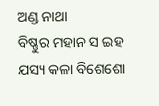ଅଣ୍ଡ ନାଥା
ବିଷ୍ଣୁର ମହାନ ସ ଇହ ଯସ୍ୟ କଳା ବିଶେଶୋ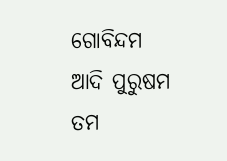ଗୋବିନ୍ଦମ ଆଦି ପୁରୁଷମ ତମ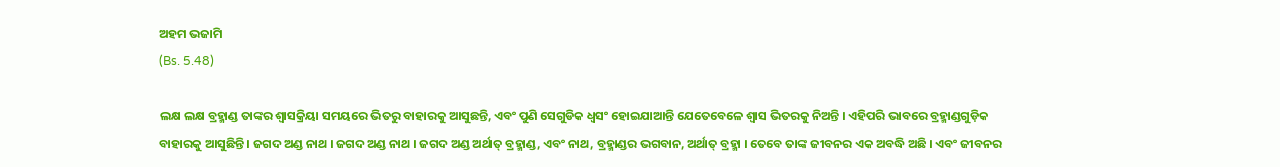ଅହମ ଭଜାମି
(Bs. 5.48)

ଲକ୍ଷ ଲକ୍ଷ ବ୍ରହ୍ମାଣ୍ଡ ତାଙ୍କର ଶ୍ଵାସକ୍ରିୟା ସମୟରେ ଭିତରୁ ବାହାରକୁ ଆସୁଛନ୍ତି, ଏବଂ ପୁଣି ସେଗୁଡିକ ଧ୍ଵସଂ ହୋଇଯାଆନ୍ତି ଯେତେବେଳେ ଶ୍ଵାସ ଭିତରକୁ ନିଅନ୍ତି । ଏହିପରି ଭାବରେ ବ୍ରହ୍ମାଣ୍ଡଗୁଡ଼ିକ ବାହାରକୁ ଆସୁଛିନ୍ତି । ଜଗଦ ଅଣ୍ଡ ନାଥ । ଜଗଦ ଅଣ୍ଡ ନାଥ । ଜଗଦ ଅଣ୍ଡ ଅର୍ଥାତ୍ ବ୍ରହ୍ମାଣ୍ଡ, ଏବଂ ନାଥ, ବ୍ରହ୍ମାଣ୍ଡର ଭଗବାନ, ଅର୍ଥାତ୍ ବ୍ରହ୍ମା । ତେବେ ତାଙ୍କ ଜୀବନର ଏକ ଅବଦ୍ଧି ଅଛି । ଏବଂ ଜୀବନର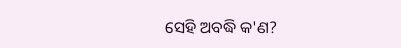ସେହି ଅବଦ୍ଧି କ'ଣ?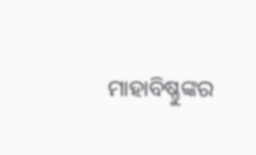ମାହାବିଷ୍ଣୁଙ୍କର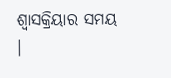ଶ୍ଵାସକ୍ରିୟାର ସମୟ ।